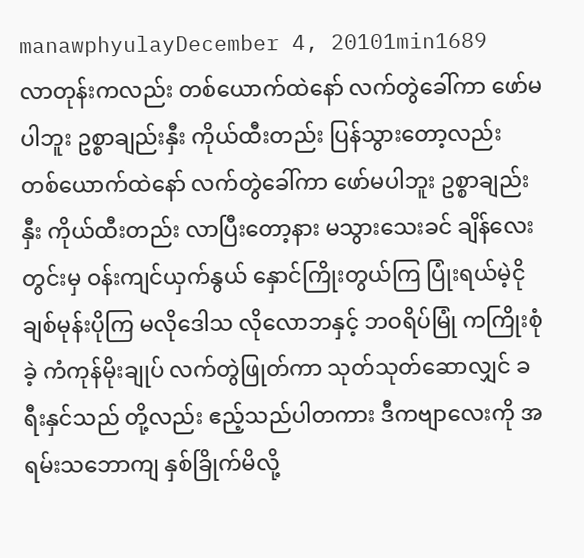manawphyulayDecember 4, 20101min1689
လာတုန်းကလည်း တစ်ယောက်ထဲနော် လက်တွဲခေါ်ကာ ဖော်မပါဘူး ဥစ္စာချည်းနှီး ကိုယ်ထီးတည်း ပြန်သွားတော့လည်း တစ်ယောက်ထဲနော် လက်တွဲခေါ်ကာ ဖော်မပါဘူး ဥစ္စာချည်းနှီး ကိုယ်ထီးတည်း လာပြီးတော့နား မသွားသေးခင် ချိန်လေးတွင်းမှ ဝန်းကျင်ယှက်နွယ် နှောင်ကြိုးတွယ်ကြ ပြုံးရယ်မဲ့ငို ချစ်မုန်းပိုကြ မလိုဒေါသ လိုလောဘနှင့် ဘဝရိပ်မြုံ ကကြိုးစုံခဲ့ ကံကုန်မိုးချုပ် လက်တွဲဖြုတ်ကာ သုတ်သုတ်ဆောလျှင် ခရီးနှင်သည် တို့လည်း ဧည့်သည်ပါတကား ဒီကဗျာလေးကို အရမ်းသဘောကျ နှစ်ခြိုက်မိလို့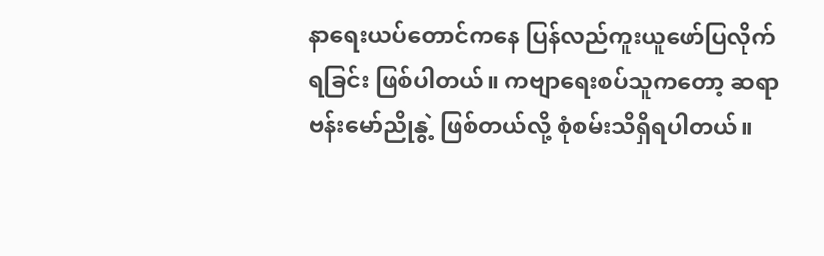နာရေးယပ်တောင်ကနေ ပြန်လည်ကူးယူဖော်ပြလိုက်ရခြင်း ဖြစ်ပါတယ်။ ကဗျာရေးစပ်သူကတော့ ဆရာ ဗန်းမော်ညိုနွဲ့ ဖြစ်တယ်လို့ စုံစမ်းသိရှိရပါတယ်။